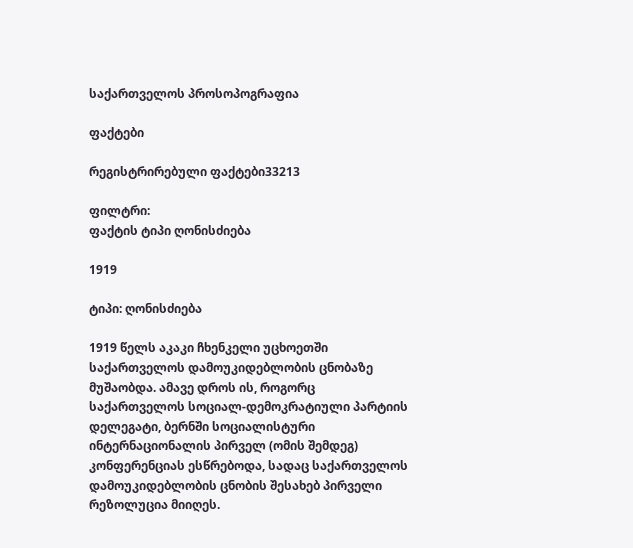საქართველოს პროსოპოგრაფია

ფაქტები

რეგისტრირებული ფაქტები33213

ფილტრი:
ფაქტის ტიპი ღონისძიება

1919

ტიპი: ღონისძიება

1919 წელს აკაკი ჩხენკელი უცხოეთში საქართველოს დამოუკიდებლობის ცნობაზე მუშაობდა. ამავე დროს ის, როგორც საქართველოს სოციალ-დემოკრატიული პარტიის დელეგატი, ბერნში სოციალისტური ინტერნაციონალის პირველ (ომის შემდეგ) კონფერენციას ესწრებოდა, სადაც საქართველოს დამოუკიდებლობის ცნობის შესახებ პირველი რეზოლუცია მიიღეს.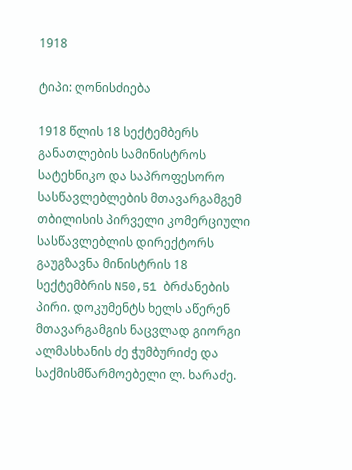1918

ტიპი: ღონისძიება

1918 წლის 18 სექტემბერს განათლების სამინისტროს სატეხნიკო და საპროფესორო სასწავლებლების მთავარგამგემ თბილისის პირველი კომერციული სასწავლებლის დირექტორს გაუგზავნა მინისტრის 18 სექტემბრის N50,51 ბრძანების პირი. დოკუმენტს ხელს აწერენ მთავარგამგის ნაცვლად გიორგი ალმასხანის ძე ჭუმბურიძე და საქმისმწარმოებელი ლ. ხარაძე.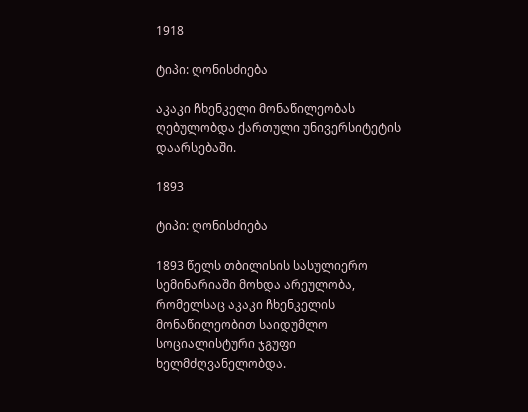1918

ტიპი: ღონისძიება

აკაკი ჩხენკელი მონაწილეობას ღებულობდა ქართული უნივერსიტეტის დაარსებაში.

1893

ტიპი: ღონისძიება

1893 წელს თბილისის სასულიერო სემინარიაში მოხდა არეულობა, რომელსაც აკაკი ჩხენკელის მონაწილეობით საიდუმლო სოციალისტური ჯგუფი ხელმძღვანელობდა.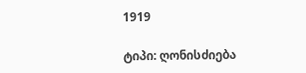1919

ტიპი: ღონისძიება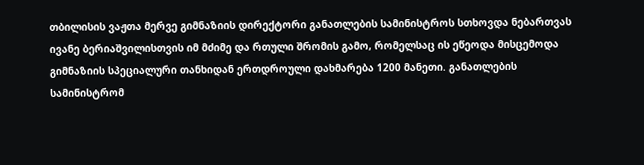თბილისის ვაჟთა მერვე გიმნაზიის დირექტორი განათლების სამინისტროს სთხოვდა ნებართვას ივანე ბერიაშვილისთვის იმ მძიმე და რთული შრომის გამო, რომელსაც ის ეწეოდა მისცემოდა გიმნაზიის სპეციალური თანხიდან ერთდროული დახმარება 1200 მანეთი. განათლების სამინისტრომ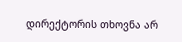დირექტორის თხოვნა არ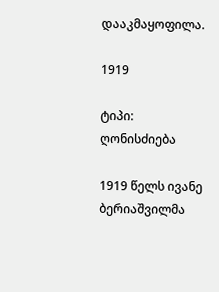დააკმაყოფილა.

1919

ტიპი: ღონისძიება

1919 წელს ივანე ბერიაშვილმა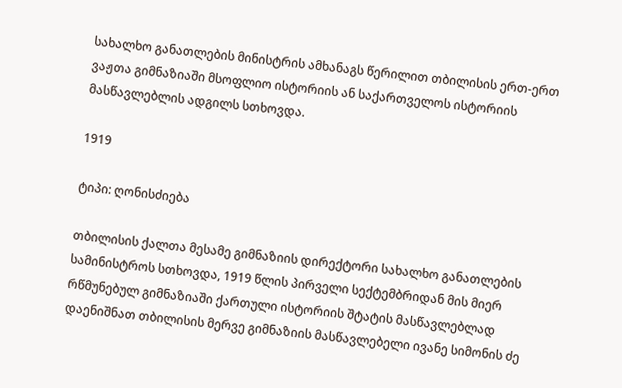სახალხო განათლების მინისტრის ამხანაგს წერილით თბილისის ერთ-ერთ ვაჟთა გიმნაზიაში მსოფლიო ისტორიის ან საქართველოს ისტორიის მასწავლებლის ადგილს სთხოვდა.

1919

ტიპი: ღონისძიება

თბილისის ქალთა მესამე გიმნაზიის დირექტორი სახალხო განათლების სამინისტროს სთხოვდა, 1919 წლის პირველი სექტემბრიდან მის მიერ რწმუნებულ გიმნაზიაში ქართული ისტორიის შტატის მასწავლებლად დაენიშნათ თბილისის მერვე გიმნაზიის მასწავლებელი ივანე სიმონის ძე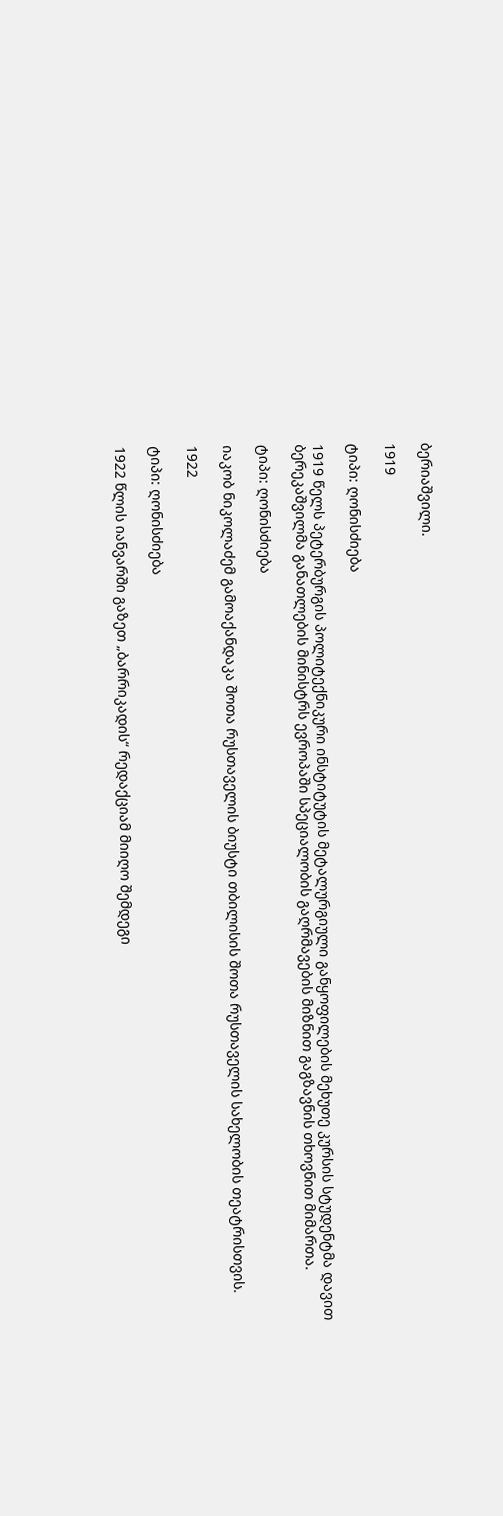ბერიაშვილი.

1919

ტიპი: ღონისძიება

1919 წელს პეტერბურგის პოლიტექნიკური ინსტიტუტის მეტალურგიული განყოფილების მეხუთე კურსის სტუდენტმა დავით ბერეკაშვილმა განათლების მინისტრს ევროპაში სპეციალობის გაღრმავების მიზნით გაგზავნის თხოვნით მიმართა.

ტიპი: ღონისძიება

იაკობ ნიკოლაძემ გამოაქანდაკა შოთა რუსთაველის ბიუსტი თბილისის შოთა რუსთაველის სახელობის თეატრისთვის.

1922

ტიპი: ღონისძიება

1922 წლის იანვარში გაზეთ „ბარრიკადის“ რედაქციამ მიიღო შემდეგი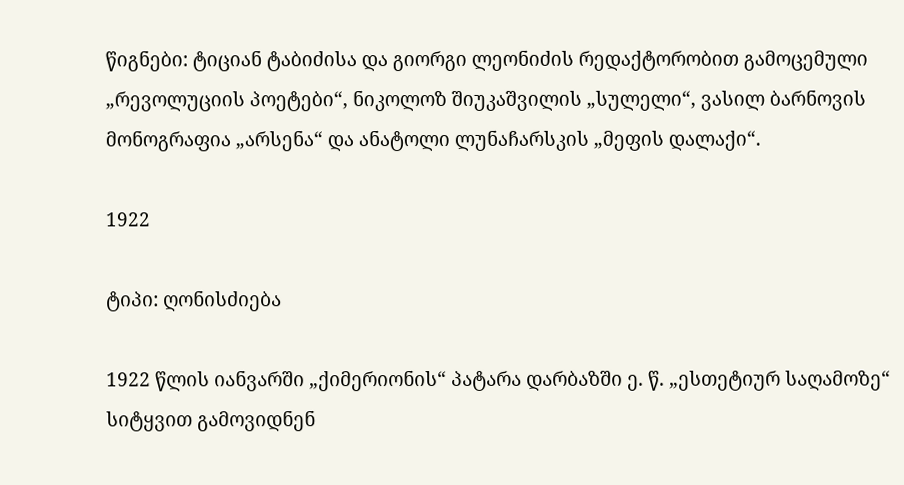წიგნები: ტიციან ტაბიძისა და გიორგი ლეონიძის რედაქტორობით გამოცემული „რევოლუციის პოეტები“, ნიკოლოზ შიუკაშვილის „სულელი“, ვასილ ბარნოვის მონოგრაფია „არსენა“ და ანატოლი ლუნაჩარსკის „მეფის დალაქი“.

1922

ტიპი: ღონისძიება

1922 წლის იანვარში „ქიმერიონის“ პატარა დარბაზში ე. წ. „ესთეტიურ საღამოზე“ სიტყვით გამოვიდნენ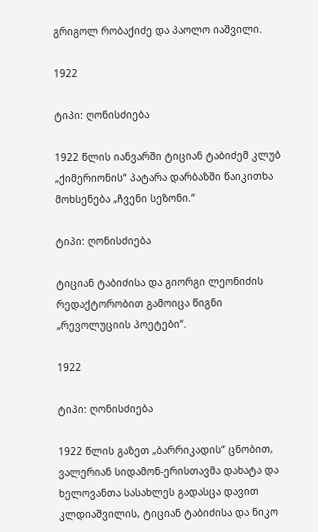გრიგოლ რობაქიძე და პაოლო იაშვილი.

1922

ტიპი: ღონისძიება

1922 წლის იანვარში ტიციან ტაბიძემ კლუბ „ქიმერიონის“ პატარა დარბაზში წაიკითხა მოხსენება „ჩვენი სეზონი.“

ტიპი: ღონისძიება

ტიციან ტაბიძისა და გიორგი ლეონიძის რედაქტორობით გამოიცა წიგნი „რევოლუციის პოეტები“.

1922

ტიპი: ღონისძიება

1922 წლის გაზეთ „ბარრიკადის“ ცნობით, ვალერიან სიდამონ-ერისთავმა დახატა და ხელოვანთა სასახლეს გადასცა დავით კლდიაშვილის, ტიციან ტაბიძისა და ნიკო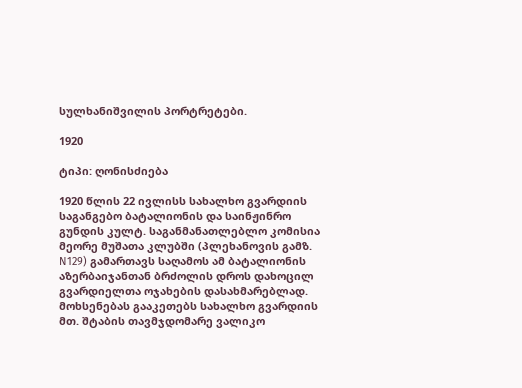სულხანიშვილის პორტრეტები.

1920

ტიპი: ღონისძიება

1920 წლის 22 ივლისს სახალხო გვარდიის საგანგებო ბატალიონის და საინჟინრო გუნდის კულტ. საგანმანათლებლო კომისია მეორე მუშათა კლუბში (პლეხანოვის გამზ. N129) გამართავს საღამოს ამ ბატალიონის აზერბაიჯანთან ბრძოლის დროს დახოცილ გვარდიელთა ოჯახების დასახმარებლად. მოხსენებას გააკეთებს სახალხო გვარდიის მთ. შტაბის თავმჯდომარე ვალიკო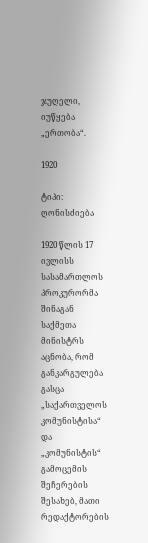ჯუღელი, იუწყება „ერთობა“.

1920

ტიპი: ღონისძიება

1920 წლის 17 ივლისს სასამართლოს პროკურორმა შინაგან საქმეთა მინისტრს აცნობა, რომ განკარგულება გასცა „საქართველოს კომუნისტისა“ და „კომუნისტის“ გამოცემის შეჩერების შესახებ, მათი რედაქტორების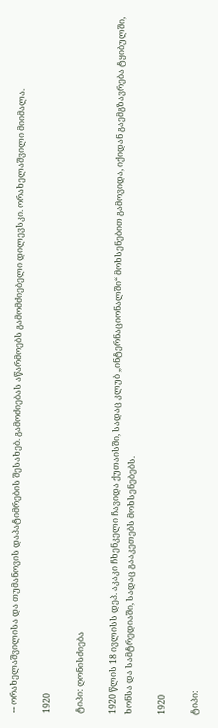-- ორახელაშვილისა და თუმანოვის დაპატიმრების შესახებ. გამოძიებას აწარმოებს გამომძიებელი დილევსკი. ორახელაშვილი მიიმალა.

1920

ტიპი: ღონისძიება

1920 წლის 18 ივლისს დეპ. აკაკი ჩხენკელი ჩავიდა ქუთაისში, სადაც კლუბ „ინტერნაციონალში“ მოხსენებით გამოვიდა, იქიდან გაემგზავრება ტყიბულში, ხონსა და სამტრედიაში, სადაც გააკეთებს მოხსენებებს.

1920

ტიპი: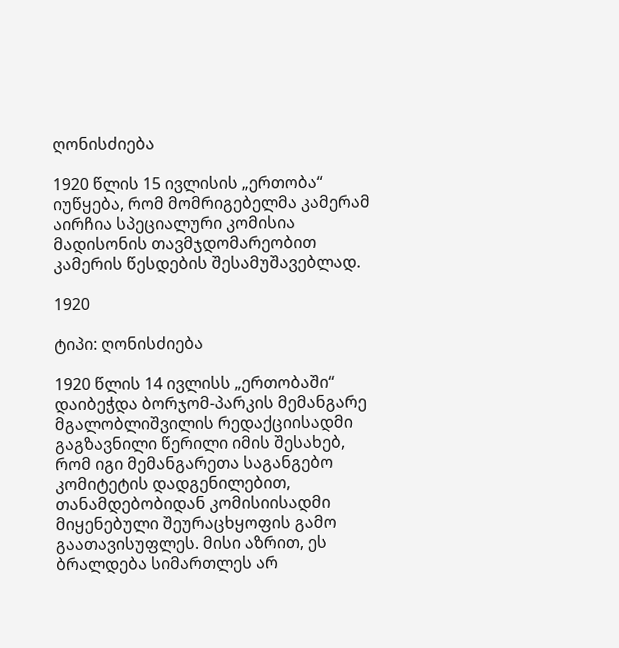ღონისძიება

1920 წლის 15 ივლისის „ერთობა“ იუწყება, რომ მომრიგებელმა კამერამ აირჩია სპეციალური კომისია მადისონის თავმჯდომარეობით კამერის წესდების შესამუშავებლად.

1920

ტიპი: ღონისძიება

1920 წლის 14 ივლისს „ერთობაში“ დაიბეჭდა ბორჯომ-პარკის მემანგარე მგალობლიშვილის რედაქციისადმი გაგზავნილი წერილი იმის შესახებ, რომ იგი მემანგარეთა საგანგებო კომიტეტის დადგენილებით, თანამდებობიდან კომისიისადმი მიყენებული შეურაცხყოფის გამო გაათავისუფლეს. მისი აზრით, ეს ბრალდება სიმართლეს არ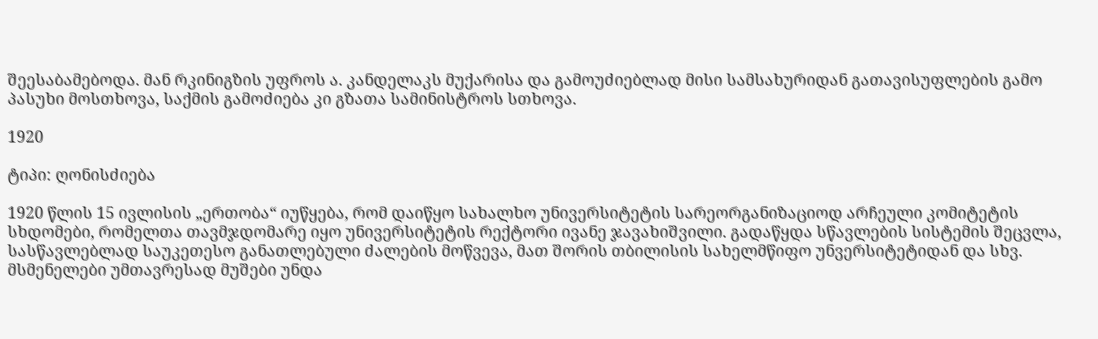შეესაბამებოდა. მან რკინიგზის უფროს ა. კანდელაკს მუქარისა და გამოუძიებლად მისი სამსახურიდან გათავისუფლების გამო პასუხი მოსთხოვა, საქმის გამოძიება კი გზათა სამინისტროს სთხოვა.

1920

ტიპი: ღონისძიება

1920 წლის 15 ივლისის „ერთობა“ იუწყება, რომ დაიწყო სახალხო უნივერსიტეტის სარეორგანიზაციოდ არჩეული კომიტეტის სხდომები, რომელთა თავმჯდომარე იყო უნივერსიტეტის რექტორი ივანე ჯავახიშვილი. გადაწყდა სწავლების სისტემის შეცვლა, სასწავლებლად საუკეთესო განათლებული ძალების მოწვევა, მათ შორის თბილისის სახელმწიფო უნვერსიტეტიდან და სხვ. მსმენელები უმთავრესად მუშები უნდა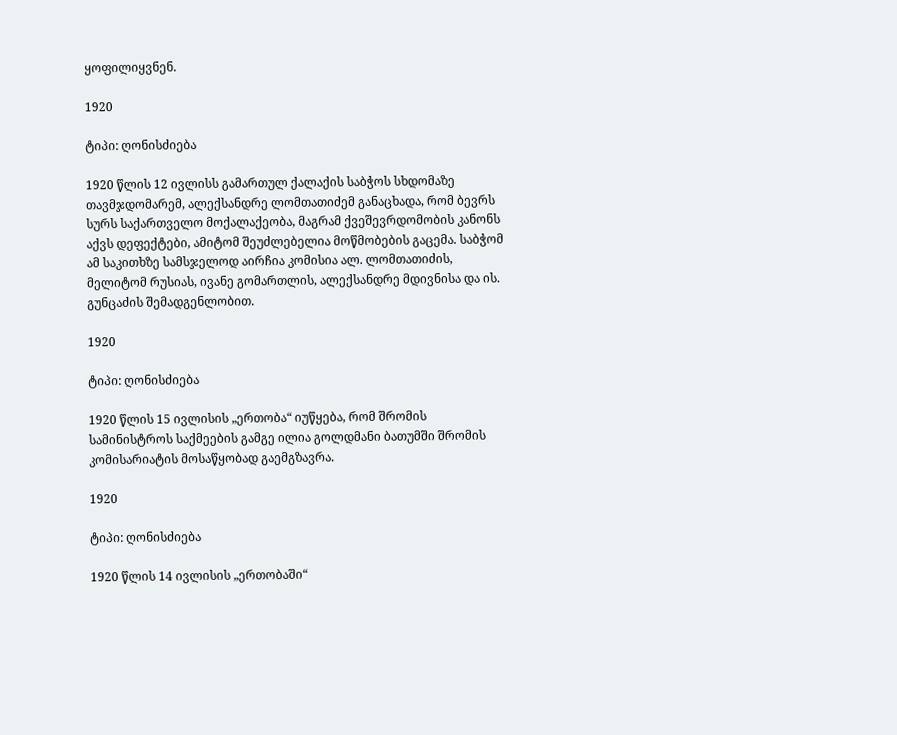ყოფილიყვნენ.

1920

ტიპი: ღონისძიება

1920 წლის 12 ივლისს გამართულ ქალაქის საბჭოს სხდომაზე თავმჯდომარემ, ალექსანდრე ლომთათიძემ განაცხადა, რომ ბევრს სურს საქართველო მოქალაქეობა, მაგრამ ქვეშევრდომობის კანონს აქვს დეფექტები, ამიტომ შეუძლებელია მოწმობების გაცემა. საბჭომ ამ საკითხზე სამსჯელოდ აირჩია კომისია ალ. ლომთათიძის, მელიტომ რუსიას, ივანე გომართლის, ალექსანდრე მდივნისა და ის. გუნცაძის შემადგენლობით.

1920

ტიპი: ღონისძიება

1920 წლის 15 ივლისის „ერთობა“ იუწყება, რომ შრომის სამინისტროს საქმეების გამგე ილია გოლდმანი ბათუმში შრომის კომისარიატის მოსაწყობად გაემგზავრა.

1920

ტიპი: ღონისძიება

1920 წლის 14 ივლისის „ერთობაში“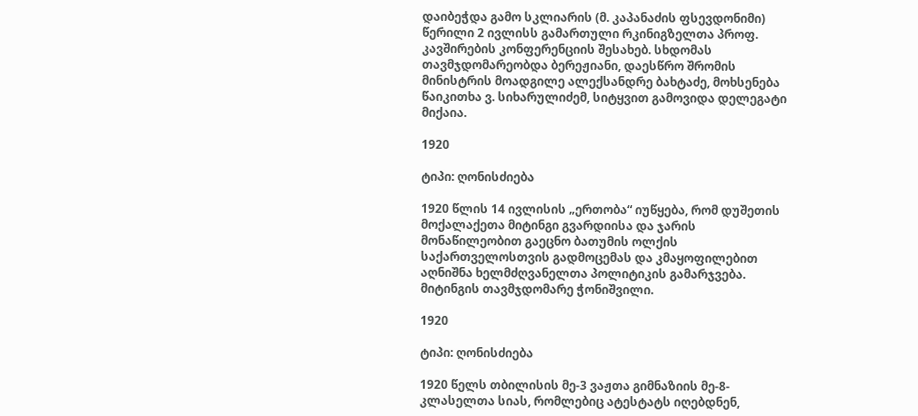დაიბეჭდა გამო სკლიარის (მ. კაპანაძის ფსევდონიმი) წერილი 2 ივლისს გამართული რკინიგზელთა პროფ. კავშირების კონფერენციის შესახებ. სხდომას თავმჯდომარეობდა ბერეჟიანი, დაესწრო შრომის მინისტრის მოადგილე ალექსანდრე ბახტაძე, მოხსენება წაიკითხა ვ. სიხარულიძემ, სიტყვით გამოვიდა დელეგატი მიქაია.

1920

ტიპი: ღონისძიება

1920 წლის 14 ივლისის „ერთობა“ იუწყება, რომ დუშეთის მოქალაქეთა მიტინგი გვარდიისა და ჯარის მონაწილეობით გაეცნო ბათუმის ოლქის საქართველოსთვის გადმოცემას და კმაყოფილებით აღნიშნა ხელმძღვანელთა პოლიტიკის გამარჯვება. მიტინგის თავმჯდომარე ჭონიშვილი.

1920

ტიპი: ღონისძიება

1920 წელს თბილისის მე-3 ვაჟთა გიმნაზიის მე-8-კლასელთა სიას, რომლებიც ატესტატს იღებდნენ,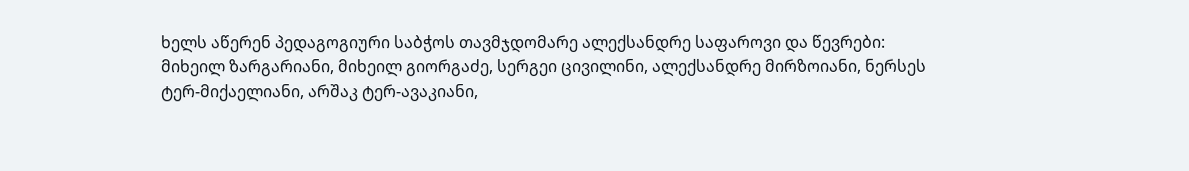ხელს აწერენ პედაგოგიური საბჭოს თავმჯდომარე ალექსანდრე საფაროვი და წევრები: მიხეილ ზარგარიანი, მიხეილ გიორგაძე, სერგეი ცივილინი, ალექსანდრე მირზოიანი, ნერსეს ტერ-მიქაელიანი, არშაკ ტერ-ავაკიანი,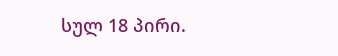სულ 18 პირი.